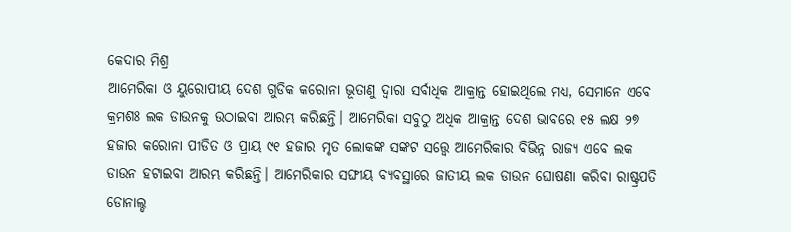କେଦାର ମିଶ୍ର
ଆମେରିକା ଓ ୟୁରୋପୀୟ ଦେଶ ଗୁଡିକ କରୋନା ଭୂତାଣୁ ଦ୍ଵାରା ସର୍ବାଧିକ ଆକ୍ରାନ୍ତ ହୋଇଥିଲେ ମଧ୍ୟ, ସେମାନେ ଏବେ କ୍ରମଶଃ ଲକ ଡାଉନକୁ ଉଠାଇବା ଆରମ୍ଭ କରିଛନ୍ତି। ଆମେରିକା ସବୁଠୁ ଅଧିକ ଆକ୍ରାନ୍ତ ଦେଶ ଭାବରେ ୧୫ ଲକ୍ଷ ୨୭ ହଜାର କରୋନା ପୀଡିତ ଓ ପ୍ରାୟ ୯୧ ହଜାର ମୃତ ଲୋକଙ୍କ ସଙ୍କଟ ସତ୍ତ୍ୱେ ଆମେରିକାର ବିଭିନ୍ନ ରାଜ୍ୟ ଏବେ ଲକ ଡାଉନ ହଟାଇବା ଆରମ୍ଭ କରିଛନ୍ତି। ଆମେରିକାର ସଙ୍ଘୀୟ ବ୍ୟବସ୍ଥାରେ ଜାତୀୟ ଲକ ଡାଉନ ଘୋଷଣା କରିବା ରାଷ୍ଟ୍ରପତି ଡୋନାଲ୍ଡ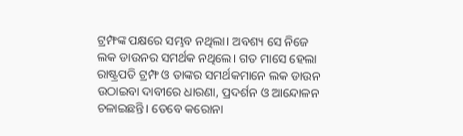ଟ୍ରମ୍ଫଙ୍କ ପକ୍ଷରେ ସମ୍ଭବ ନଥିଲା। ଅବଶ୍ୟ ସେ ନିଜେ ଲକ ଡାଉନର ସମର୍ଥକ ନଥିଲେ। ଗତ ମାସେ ହେଲା ରାଷ୍ଟ୍ରପତି ଟ୍ରମ୍ଫ ଓ ତାଙ୍କର ସମର୍ଥକମାନେ ଲକ ଡାଉନ ଉଠାଇବା ଦାବୀରେ ଧାରଣା, ପ୍ରଦର୍ଶନ ଓ ଆନ୍ଦୋଳନ ଚଳାଇଛନ୍ତି। ତେବେ କରୋନା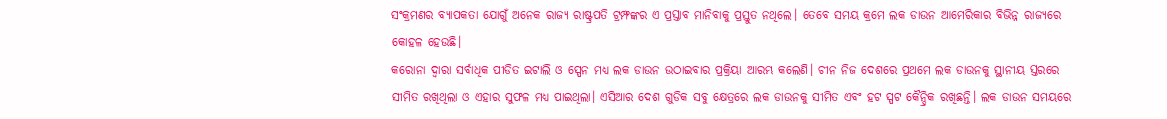ସଂକ୍ରମଣର ବ୍ୟାପକତା ଯୋଗୁଁ ଅନେକ ରାଜ୍ୟ ରାଷ୍ଟ୍ରପତି ଟ୍ରମ୍ଫଙ୍କର ଏ ପ୍ରସ୍ତାବ ମାନିବାକୁ ପ୍ରସ୍ତୁତ ନଥିଲେ। ତେବେ ସମୟ କ୍ରମେ ଲକ ଡାଉନ ଆମେରିକାର ବିଭିନ୍ନ ରାଜ୍ୟରେ କୋହଳ ହେଉଛି।
କରୋନା ଦ୍ଵାରା ସର୍ବାଧିକ ପୀଡିତ ଇଟାଲି ଓ ସ୍ପେନ ମଧ୍ୟ ଲକ ଡାଉନ ଉଠାଇବାର ପ୍ରକ୍ରିୟା ଆରମ୍ଭ କଲେଣି। ଚୀନ ନିଜ ଦେଶରେ ପ୍ରଥମେ ଲକ ଡାଉନକୁ ସ୍ଥାନୀୟ ସ୍ତରରେ ସୀମିତ ରଖିଥିଲା ଓ ଏହାର ସୁଫଳ ମଧ୍ୟ ପାଇଥିଲା। ଏସିଆର ଦେଶ ଗୁଡିକ ସବୁ କ୍ଷେତ୍ରରେ ଲକ ଡାଉନକୁ ସୀମିତ ଏବଂ ହଟ ସ୍ପଟ କୈନ୍ଦ୍ରିକ ରଖିଛନ୍ତି। ଲକ ଡାଉନ ସମୟରେ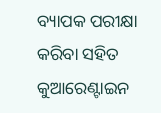ବ୍ୟାପକ ପରୀକ୍ଷା କରିବା ସହିତ କୁଆରେଣ୍ଟାଇନ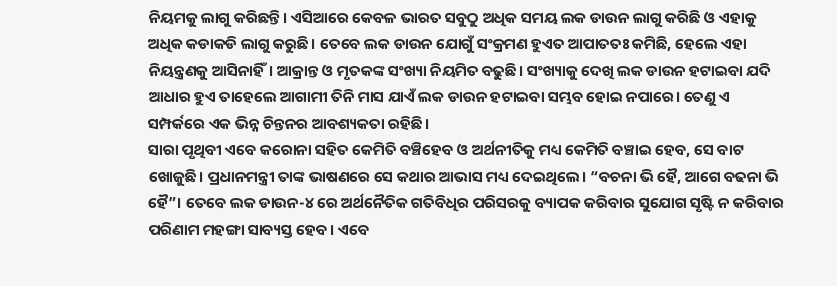ନିୟମକୁ ଲାଗୁ କରିଛନ୍ତି। ଏସିଆରେ କେବଳ ଭାରତ ସବୁଠୁ ଅଧିକ ସମୟ ଲକ ଡାଉନ ଲାଗୁ କରିଛି ଓ ଏହାକୁ ଅଧିକ କଡାକଡି ଲାଗୁ କରୁଛି। ତେବେ ଲକ ଡାଉନ ଯୋଗୁଁ ସଂକ୍ରମଣ ହୁଏତ ଆପାତତଃ କମିଛି, ହେଲେ ଏହା ନିୟନ୍ତ୍ରଣକୁ ଆସିନାହିଁ। ଆକ୍ରାନ୍ତ ଓ ମୃତକଙ୍କ ସଂଖ୍ୟା ନିୟମିତ ବଢୁଛି। ସଂଖ୍ୟାକୁ ଦେଖି ଲକ ଡାଉନ ହଟାଇବା ଯଦି ଆଧାର ହୁଏ ତାହେଲେ ଆଗାମୀ ତିନି ମାସ ଯାଏଁ ଲକ ଡାଉନ ହଟାଇବା ସମ୍ଭବ ହୋଇ ନପାରେ। ତେଣୁ ଏ ସମ୍ପର୍କରେ ଏକ ଭିନ୍ନ ଚିନ୍ତନର ଆବଶ୍ୟକତା ରହିଛି।
ସାରା ପୃଥିବୀ ଏବେ କରୋନା ସହିତ କେମିତି ବଞ୍ଚିହେବ ଓ ଅର୍ଥନୀତିକୁ ମଧ୍ୟ କେମିତି ବଞ୍ଚାଇ ହେବ, ସେ ବାଟ ଖୋଜୁଛି। ପ୍ରଧାନମନ୍ତ୍ରୀ ତାଙ୍କ ଭାଷଣରେ ସେ କଥାର ଆଭାସ ମଧ୍ୟ ଦେଇଥିଲେ। “ବଚନା ଭି ହୈ, ଆଗେ ବଢନା ଭି ହୈ”। ତେବେ ଲକ ଡାଉନ-୪ ରେ ଅର୍ଥନୈତିକ ଗତିବିଧିର ପରିସରକୁ ବ୍ୟାପକ କରିବାର ସୁଯୋଗ ସୃଷ୍ଟି ନ କରିବାର ପରିଣାମ ମହଙ୍ଗା ସାବ୍ୟସ୍ତ ହେବ। ଏବେ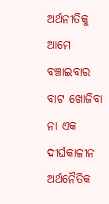ଅର୍ଥନୀତିକୁ ଆମେ ବଞ୍ଚାଇବାର ବାଟ ଖୋଜିବା ନା ଏକ ଦୀର୍ଘକାଳୀନ ଅର୍ଥନୈତିକ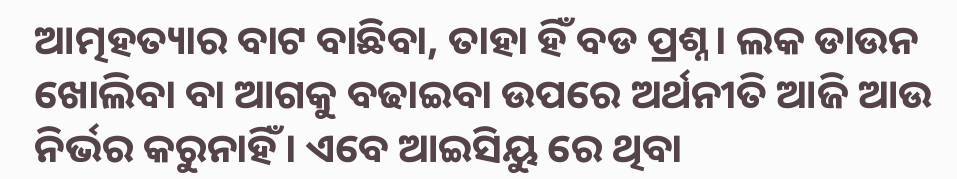ଆତ୍ମହତ୍ୟାର ବାଟ ବାଛିବା, ତାହା ହିଁ ବଡ ପ୍ରଶ୍ନ। ଲକ ଡାଉନ ଖୋଲିବା ବା ଆଗକୁ ବଢାଇବା ଉପରେ ଅର୍ଥନୀତି ଆଜି ଆଉ ନିର୍ଭର କରୁନାହିଁ। ଏବେ ଆଇସିୟୁ ରେ ଥିବା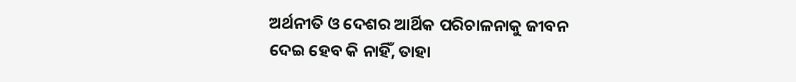ଅର୍ଥନୀତି ଓ ଦେଶର ଆର୍ଥିକ ପରିଚାଳନାକୁ ଜୀବନ ଦେଇ ହେବ କି ନାହିଁ, ତାହା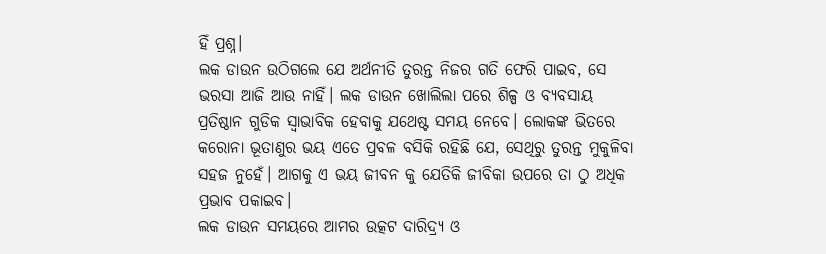ହିଁ ପ୍ରଶ୍ନ।
ଲକ ଡାଉନ ଉଠିଗଲେ ଯେ ଅର୍ଥନୀତି ତୁରନ୍ତ ନିଜର ଗତି ଫେରି ପାଇବ, ସେ ଭରସା ଆଜି ଆଉ ନାହିଁ। ଲକ ଡାଉନ ଖୋଲିଲା ପରେ ଶିଳ୍ପ ଓ ବ୍ୟବସାୟ ପ୍ରତିଷ୍ଠାନ ଗୁଡିକ ସ୍ଵାଭାବିକ ହେବାକୁ ଯଥେଷ୍ଟ ସମୟ ନେବେ। ଲୋକଙ୍କ ଭିତରେ କରୋନା ଭୂତାଣୁର ଭୟ ଏତେ ପ୍ରବଳ ବସିକି ରହିଛି ଯେ, ସେଥିରୁ ତୁରନ୍ତ ମୁକୁଳିବା ସହଜ ନୁହେଁ। ଆଗକୁ ଏ ଭୟ ଜୀବନ କୁ ଯେତିକି ଜୀବିକା ଉପରେ ତା ଠୁ ଅଧିକ ପ୍ରଭାବ ପକାଇବ।
ଲକ ଡାଉନ ସମୟରେ ଆମର ଉତ୍କଟ ଦାରିଦ୍ର୍ୟ ଓ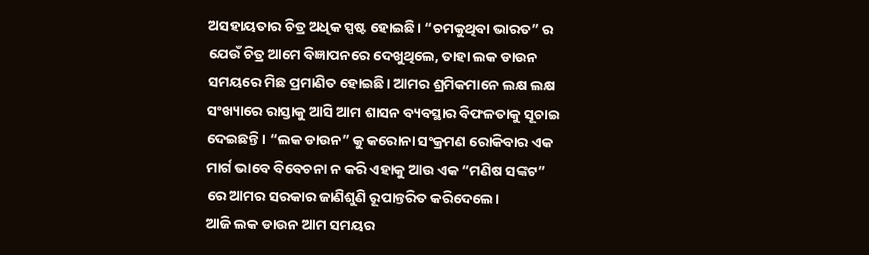ଅସହାୟତାର ଚିତ୍ର ଅଧିକ ସ୍ପଷ୍ଟ ହୋଇଛି। “ଚମକୁଥିବା ଭାରତ” ର ଯେଉଁ ଚିତ୍ର ଆମେ ବିଜ୍ଞାପନରେ ଦେଖୁଥିଲେ, ତାହା ଲକ ଡାଉନ ସମୟରେ ମିଛ ପ୍ରମାଣିତ ହୋଇଛି। ଆମର ଶ୍ରମିକମାନେ ଲକ୍ଷ ଲକ୍ଷ ସଂଖ୍ୟାରେ ରାସ୍ତାକୁ ଆସି ଆମ ଶାସନ ବ୍ୟବସ୍ଥାର ବିଫଳତାକୁ ସୂଚାଇ ଦେଇଛନ୍ତି। “ଲକ ଡାଉନ” କୁ କରୋନା ସଂକ୍ରମଣ ରୋକିବାର ଏକ ମାର୍ଗ ଭାବେ ବିବେଚନା ନ କରି ଏହାକୁ ଆଉ ଏକ “ମଣିଷ ସଙ୍କଟ” ରେ ଆମର ସରକାର ଜାଣିଶୁଣି ରୂପାନ୍ତରିତ କରିଦେଲେ।
ଆଜି ଲକ ଡାଉନ ଆମ ସମୟର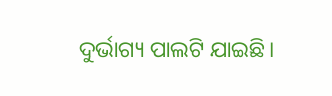ଦୁର୍ଭାଗ୍ୟ ପାଲଟି ଯାଇଛି।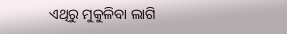ଏଥିରୁ ମୁକୁଳିବା ଲାଗି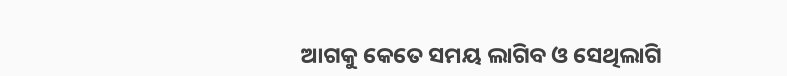ଆଗକୁ କେତେ ସମୟ ଲାଗିବ ଓ ସେଥିଲାଗି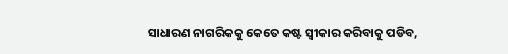ସାଧାରଣ ନାଗରିକକୁ କେତେ କଷ୍ଟ ସ୍ଵୀକାର କରିବାକୁ ପଡିବ,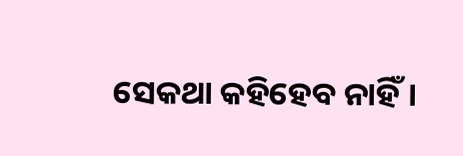ସେକଥା କହିହେବ ନାହିଁ।